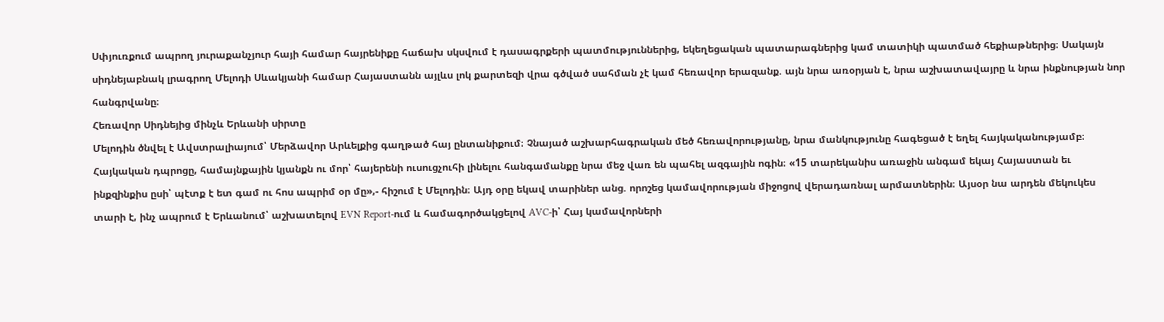Սփյուռքում ապրող յուրաքանչյուր հայի համար հայրենիքը հաճախ սկսվում է դասագրքերի պատմություններից, եկեղեցական պատարագներից կամ տատիկի պատմած հեքիաթներից։ Սակայն սիդնեյաբնակ լրագրող Մելոդի Սևակյանի համար Հայաստանն այլևս լոկ քարտեզի վրա գծված սահման չէ կամ հեռավոր երազանք. այն նրա առօրյան է, նրա աշխատավայրը և նրա ինքնության նոր հանգրվանը։
Հեռավոր Սիդնեյից մինչև Երևանի սիրտը
Մելոդին ծնվել է Ավստրալիայում՝ Մերձավոր Արևելքից գաղթած հայ ընտանիքում։ Չնայած աշխարհագրական մեծ հեռավորությանը, նրա մանկությունը հագեցած է եղել հայկականությամբ։ Հայկական դպրոցը, համայնքային կյանքն ու մոր՝ հայերենի ուսուցչուհի լինելու հանգամանքը նրա մեջ վառ են պահել ազգային ոգին։ «15 տարեկանիս առաջին անգամ եկայ Հայաստան եւ ինքզինքիս ըսի՝ պէտք է ետ գամ ու հոս ապրիմ օր մը»,- հիշում է Մելոդին։ Այդ օրը եկավ տարիներ անց. որոշեց կամավորության միջոցով վերադառնալ արմատներին։ Այսօր նա արդեն մեկուկես տարի է, ինչ ապրում է Երևանում՝ աշխատելով EVN Report-ում և համագործակցելով AVC-ի՝ Հայ կամավորների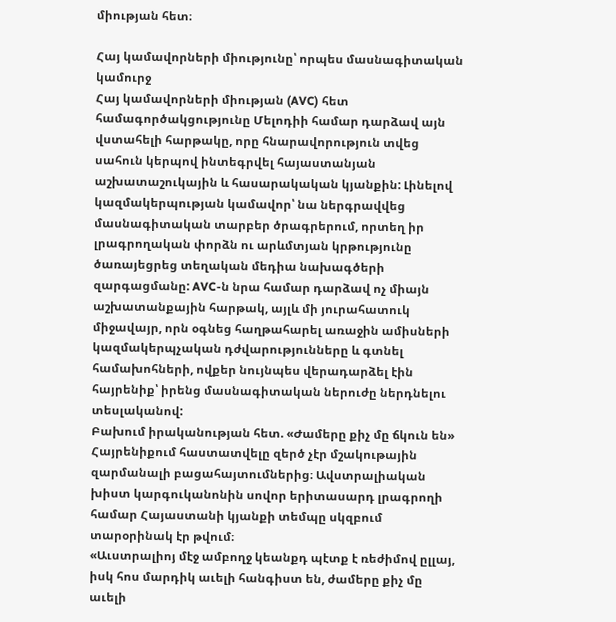միության հետ։

Հայ կամավորների միությունը՝ որպես մասնագիտական կամուրջ
Հայ կամավորների միության (AVC) հետ համագործակցությունը Մելոդիի համար դարձավ այն վստահելի հարթակը, որը հնարավորություն տվեց սահուն կերպով ինտեգրվել հայաստանյան աշխատաշուկային և հասարակական կյանքին: Լինելով կազմակերպության կամավոր՝ նա ներգրավվեց մասնագիտական տարբեր ծրագրերում, որտեղ իր լրագրողական փորձն ու արևմտյան կրթությունը ծառայեցրեց տեղական մեդիա նախագծերի զարգացմանը: AVC-ն նրա համար դարձավ ոչ միայն աշխատանքային հարթակ, այլև մի յուրահատուկ միջավայր, որն օգնեց հաղթահարել առաջին ամիսների կազմակերպչական դժվարությունները և գտնել համախոհների, ովքեր նույնպես վերադարձել էին հայրենիք՝ իրենց մասնագիտական ներուժը ներդնելու տեսլականով:
Բախում իրականության հետ. «Ժամերը քիչ մը ճկուն են»
Հայրենիքում հաստատվելը զերծ չէր մշակութային զարմանալի բացահայտումներից։ Ավստրալիական խիստ կարգուկանոնին սովոր երիտասարդ լրագրողի համար Հայաստանի կյանքի տեմպը սկզբում տարօրինակ էր թվում։
«Աւստրալիոյ մէջ ամբողջ կեանքդ պէտք է ռեժիմով ըլլայ, իսկ հոս մարդիկ աւելի հանգիստ են, ժամերը քիչ մը աւելի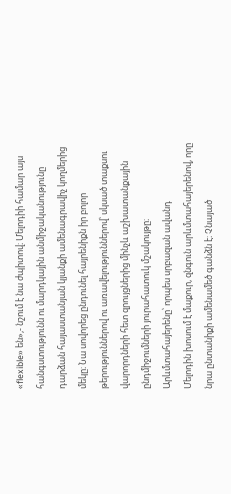«flexible» են»,- նշում է նա ժպիտով։ Մելոդիի համար այս հանգստությունն ու մարդկային անմիջականությունը դարձան հայաստանյան կյանքի ամենագրավիչ կողմերից մեկը։ Նա սովորեց ընդունել հայրենիքն իր բոլոր թերություններով ու առավելություններով՝ սկսած տաքսու վարորդների հետ զրույցներից մինչև աշխատանքային ընդմիջումների յուրահատուկ մշակույթը։
Արևմտահայերենը՝ որպես սրբազան ավանդ
Մելոդին խոսում է մաքուր, զնգուն արևմտահայերենով, որը նրա ընտանիքի ամենամեծ գանձն է։ Չնայած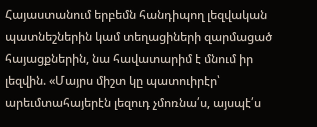Հայաստանում երբեմն հանդիպող լեզվական պատնեշներին կամ տեղացիների զարմացած հայացքներին, նա հավատարիմ է մնում իր լեզվին. «Մայրս միշտ կը պատուիրէր՝ արեւմտահայերէն լեզուդ չմոռնա՛ս, այսպէ՛ս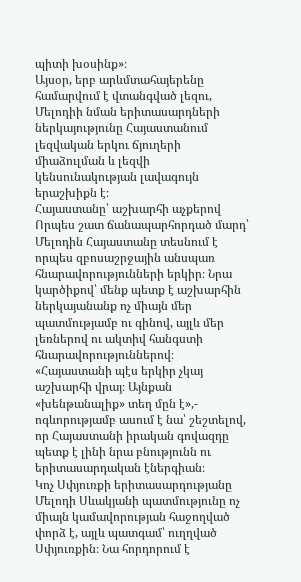պիտի խօսինք»։
Այսօր, երբ արևմտահայերենը համարվում է վտանգված լեզու, Մելոդիի նման երիտասարդների ներկայությունը Հայաստանում լեզվական երկու ճյուղերի միաձուլման և լեզվի կենսունակության լավագույն երաշխիքն է։
Հայաստանը՝ աշխարհի աչքերով
Որպես շատ ճանապարհորդած մարդ՝ Մելոդին Հայաստանը տեսնում է որպես զբոսաշրջային անսպառ հնարավորությունների երկիր։ Նրա կարծիքով՝ մենք պետք է աշխարհին ներկայանանք ոչ միայն մեր պատմությամբ ու գինով, այլև մեր լեռներով ու ակտիվ հանգստի հնարավորություններով։ «Հայաստանի պէս երկիր չկայ աշխարհի վրայ։ Այնքան «խենթանալիք» տեղ մըն է»,- ոգևորությամբ ասում է նա՝ շեշտելով, որ Հայաստանի իրական գովազդը պետք է լինի նրա բնությունն ու երիտասարդական էներգիան։
Կոչ Սփյուռքի երիտասարդությանը
Մելոդի Սևակյանի պատմությունը ոչ միայն կամավորության հաջողված փորձ է, այլև պատգամ՝ ուղղված Սփյուռքին։ Նա հորդորում է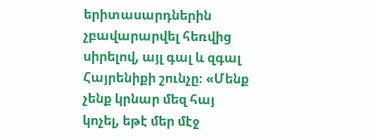երիտասարդներին չբավարարվել հեռվից սիրելով, այլ գալ և զգալ Հայրենիքի շունչը։ «Մենք չենք կրնար մեզ հայ կոչել, եթէ մեր մէջ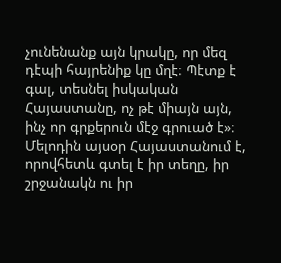չունենանք այն կրակը, որ մեզ դէպի հայրենիք կը մղէ։ Պէտք է գալ, տեսնել իսկական Հայաստանը, ոչ թէ միայն այն, ինչ որ գրքերուն մէջ գրուած է»։
Մելոդին այսօր Հայաստանում է, որովհետև գտել է իր տեղը, իր շրջանակն ու իր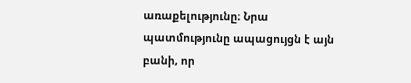առաքելությունը։ Նրա պատմությունը ապացույցն է այն բանի, որ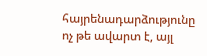հայրենադարձությունը ոչ թե ավարտ է, այլ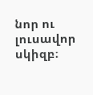նոր ու լուսավոր սկիզբ։